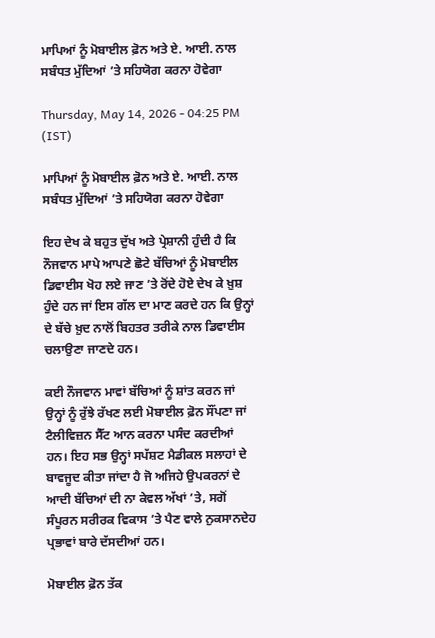ਮਾਪਿਆਂ ਨੂੰ ਮੋਬਾਈਲ ਫ਼ੋਨ ਅਤੇ ਏ. ਆਈ. ਨਾਲ ਸਬੰਧਤ ਮੁੱਦਿਆਂ ’ਤੇ ਸਹਿਯੋਗ ਕਰਨਾ ਹੋਵੇਗਾ

Thursday, May 14, 2026 - 04:25 PM (IST)

ਮਾਪਿਆਂ ਨੂੰ ਮੋਬਾਈਲ ਫ਼ੋਨ ਅਤੇ ਏ. ਆਈ. ਨਾਲ ਸਬੰਧਤ ਮੁੱਦਿਆਂ ’ਤੇ ਸਹਿਯੋਗ ਕਰਨਾ ਹੋਵੇਗਾ

ਇਹ ਦੇਖ ਕੇ ਬਹੁਤ ਦੁੱਖ ਅਤੇ ਪ੍ਰੇਸ਼ਾਨੀ ਹੁੰਦੀ ਹੈ ਕਿ ਨੌਜਵਾਨ ਮਾਪੇ ਆਪਣੇ ਛੋਟੇ ਬੱਚਿਆਂ ਨੂੰ ਮੋਬਾਈਲ ਡਿਵਾਈਸ ਖੋਹ ਲਏ ਜਾਣ ’ਤੇ ਰੋਂਦੇ ਹੋਏ ਦੇਖ ਕੇ ਖ਼ੁਸ਼ ਹੁੰਦੇ ਹਨ ਜਾਂ ਇਸ ਗੱਲ ਦਾ ਮਾਣ ਕਰਦੇ ਹਨ ਕਿ ਉਨ੍ਹਾਂ ਦੇ ਬੱਚੇ ਖ਼ੁਦ ਨਾਲੋਂ ਬਿਹਤਰ ਤਰੀਕੇ ਨਾਲ ਡਿਵਾਈਸ ਚਲਾਉਣਾ ਜਾਣਦੇ ਹਨ।

ਕਈ ਨੌਜਵਾਨ ਮਾਵਾਂ ਬੱਚਿਆਂ ਨੂੰ ਸ਼ਾਂਤ ਕਰਨ ਜਾਂ ਉਨ੍ਹਾਂ ਨੂੰ ਰੁੱਝੇ ਰੱਖਣ ਲਈ ਮੋਬਾਈਲ ਫ਼ੋਨ ਸੌਂਪਣਾ ਜਾਂ ਟੈਲੀਵਿਜ਼ਨ ਸੈੱਟ ਆਨ ਕਰਨਾ ਪਸੰਦ ਕਰਦੀਆਂ ਹਨ। ਇਹ ਸਭ ਉਨ੍ਹਾਂ ਸਪੱਸ਼ਟ ਮੈਡੀਕਲ ਸਲਾਹਾਂ ਦੇ ਬਾਵਜੂਦ ਕੀਤਾ ਜਾਂਦਾ ਹੈ ਜੋ ਅਜਿਹੇ ਉਪਕਰਨਾਂ ਦੇ ਆਦੀ ਬੱਚਿਆਂ ਦੀ ਨਾ ਕੇਵਲ ਅੱਖਾਂ ’ਤੇ, ਸਗੋਂ ਸੰਪੂਰਨ ਸਰੀਰਕ ਵਿਕਾਸ ’ਤੇ ਪੈਣ ਵਾਲੇ ਨੁਕਸਾਨਦੇਹ ਪ੍ਰਭਾਵਾਂ ਬਾਰੇ ਦੱਸਦੀਆਂ ਹਨ।

ਮੋਬਾਈਲ ਫ਼ੋਨ ਤੱਕ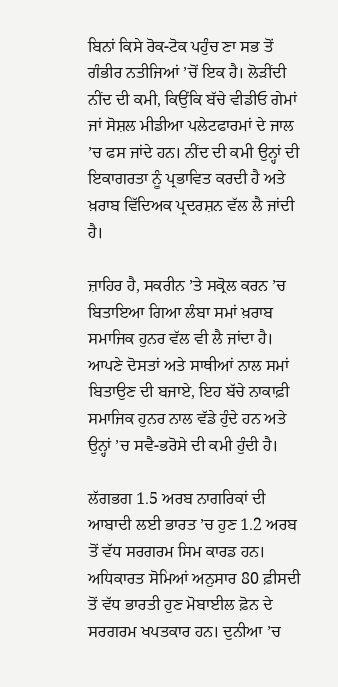ਬਿਨਾਂ ਕਿਸੇ ਰੋਕ-ਟੋਕ ਪਹੁੰਚ ਣਾ ਸਭ ਤੋਂ ਗੰਭੀਰ ਨਤੀਜਿਆਂ ’ਚੋਂ ਇਕ ਹੈ। ਲੋੜੀਂਦੀ ਨੀਂਦ ਦੀ ਕਮੀ, ਕਿਉਂਕਿ ਬੱਚੇ ਵੀਡੀਓ ਗੇਮਾਂ ਜਾਂ ਸੋਸ਼ਲ ਮੀਡੀਆ ਪਲੇਟਫਾਰਮਾਂ ਦੇ ਜਾਲ ’ਚ ਫਸ ਜਾਂਦੇ ਹਨ। ਨੀਂਦ ਦੀ ਕਮੀ ਉਨ੍ਹਾਂ ਦੀ ਇਕਾਗਰਤਾ ਨੂੰ ਪ੍ਰਭਾਵਿਤ ਕਰਦੀ ਹੈ ਅਤੇ ਖ਼ਰਾਬ ਵਿੱਦਿਅਕ ਪ੍ਰਦਰਸ਼ਨ ਵੱਲ ਲੈ ਜਾਂਦੀ ਹੈ।

ਜ਼ਾਹਿਰ ਹੈ, ਸਕਰੀਨ ’ਤੇ ਸਕ੍ਰੋਲ ਕਰਨ ’ਚ ਬਿਤਾਇਆ ਗਿਆ ਲੰਬਾ ਸਮਾਂ ਖ਼ਰਾਬ ਸਮਾਜਿਕ ਹੁਨਰ ਵੱਲ ਵੀ ਲੈ ਜਾਂਦਾ ਹੈ। ਆਪਣੇ ਦੋਸਤਾਂ ਅਤੇ ਸਾਥੀਆਂ ਨਾਲ ਸਮਾਂ ਬਿਤਾਉਣ ਦੀ ਬਜਾਏ, ਇਹ ਬੱਚੇ ਨਾਕਾਫ਼ੀ ਸਮਾਜਿਕ ਹੁਨਰ ਨਾਲ ਵੱਡੇ ਹੁੰਦੇ ਹਨ ਅਤੇ ਉਨ੍ਹਾਂ ’ਚ ਸਵੈ-ਭਰੋਸੇ ਦੀ ਕਮੀ ਹੁੰਦੀ ਹੈ।

ਲੱਗਭਗ 1.5 ਅਰਬ ਨਾਗਰਿਕਾਂ ਦੀ ਆਬਾਦੀ ਲਈ ਭਾਰਤ ’ਚ ਹੁਣ 1.2 ਅਰਬ ਤੋਂ ਵੱਧ ਸਰਗਰਮ ਸਿਮ ਕਾਰਡ ਹਨ। ਅਧਿਕਾਰਤ ਸੋਮਿਆਂ ਅਨੁਸਾਰ 80 ਫ਼ੀਸਦੀ ਤੋਂ ਵੱਧ ਭਾਰਤੀ ਹੁਣ ਮੋਬਾਈਲ ਫ਼ੋਨ ਦੇ ਸਰਗਰਮ ਖਪਤਕਾਰ ਹਨ। ਦੁਨੀਆ ’ਚ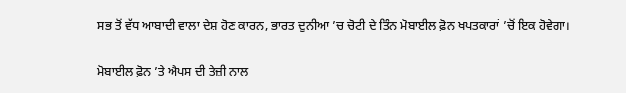ਸਭ ਤੋਂ ਵੱਧ ਆਬਾਦੀ ਵਾਲਾ ਦੇਸ਼ ਹੋਣ ਕਾਰਨ, ਭਾਰਤ ਦੁਨੀਆ ’ਚ ਚੋਟੀ ਦੇ ਤਿੰਨ ਮੋਬਾਈਲ ਫ਼ੋਨ ਖਪਤਕਾਰਾਂ ’ਚੋਂ ਇਕ ਹੋਵੇਗਾ।

ਮੋਬਾਈਲ ਫ਼ੋਨ ’ਤੇ ਐਪਸ ਦੀ ਤੇਜ਼ੀ ਨਾਲ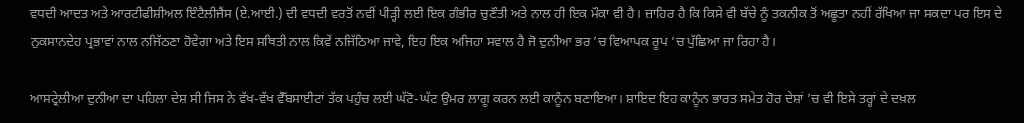ਵਧਦੀ ਆਦਤ ਅਤੇ ਆਰਟੀਫੀਸ਼ੀਅਲ ਇੰਟੈਲੀਜੈਂਸ (ਏ.ਆਈ.) ਦੀ ਵਧਦੀ ਵਰਤੋਂ ਨਵੀਂ ਪੀੜ੍ਹੀ ਲਈ ਇਕ ਗੰਭੀਰ ਚੁਣੌਤੀ ਅਤੇ ਨਾਲ ਹੀ ਇਕ ਮੌਕਾ ਵੀ ਹੈ। ਜ਼ਾਹਿਰ ਹੈ ਕਿ ਕਿਸੇ ਵੀ ਬੱਚੇ ਨੂੰ ਤਕਨੀਕ ਤੋਂ ਅਛੂਤਾ ਨਹੀਂ ਰੱਖਿਆ ਜਾ ਸਕਦਾ ਪਰ ਇਸ ਦੇ ਨੁਕਸਾਨਦੇਹ ਪ੍ਰਭਾਵਾਂ ਨਾਲ ਨਜਿੱਠਣਾ ਹੋਵੇਗਾ ਅਤੇ ਇਸ ਸਥਿਤੀ ਨਾਲ ਕਿਵੇਂ ਨਜਿੱਠਿਆ ਜਾਵੇ, ਇਹ ਇਕ ਅਜਿਹਾ ਸਵਾਲ ਹੈ ਜੋ ਦੁਨੀਆ ਭਰ ’ਚ ਵਿਆਪਕ ਰੂਪ ’ਚ ਪੁੱਛਿਆ ਜਾ ਰਿਹਾ ਹੈ।

ਆਸਟ੍ਰੇਲੀਆ ਦੁਨੀਆ ਦਾ ਪਹਿਲਾ ਦੇਸ਼ ਸੀ ਜਿਸ ਨੇ ਵੱਖ-ਵੱਖ ਵੈੱਬਸਾਈਟਾਂ ਤੱਕ ਪਹੁੰਚ ਲਈ ਘੱਟੋ-ਘੱਟ ਉਮਰ ਲਾਗੂ ਕਰਨ ਲਈ ਕਾਨੂੰਨ ਬਣਾਇਆ। ਸ਼ਾਇਦ ਇਹ ਕਾਨੂੰਨ ਭਾਰਤ ਸਮੇਤ ਹੋਰ ਦੇਸ਼ਾਂ ’ਚ ਵੀ ਇਸੇ ਤਰ੍ਹਾਂ ਦੇ ਦਖ਼ਲ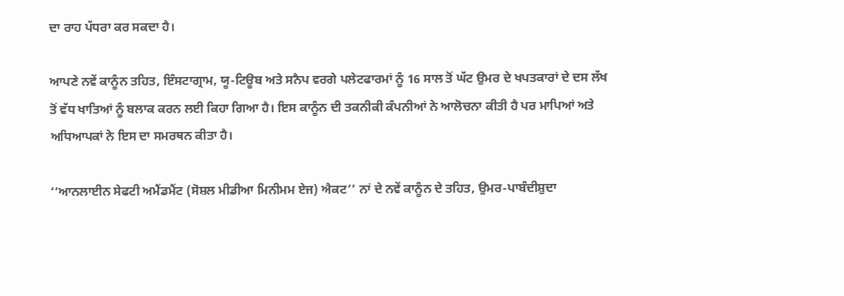ਦਾ ਰਾਹ ਪੱਧਰਾ ਕਰ ਸਕਦਾ ਹੈ।

ਆਪਣੇ ਨਵੇਂ ਕਾਨੂੰਨ ਤਹਿਤ, ਇੰਸਟਾਗ੍ਰਾਮ, ਯੂ-ਟਿਊਬ ਅਤੇ ਸਨੈਪ ਵਰਗੇ ਪਲੇਟਫਾਰਮਾਂ ਨੂੰ 16 ਸਾਲ ਤੋਂ ਘੱਟ ਉਮਰ ਦੇ ਖਪਤਕਾਰਾਂ ਦੇ ਦਸ ਲੱਖ ਤੋਂ ਵੱਧ ਖਾਤਿਆਂ ਨੂੰ ਬਲਾਕ ਕਰਨ ਲਈ ਕਿਹਾ ਗਿਆ ਹੈ। ਇਸ ਕਾਨੂੰਨ ਦੀ ਤਕਨੀਕੀ ਕੰਪਨੀਆਂ ਨੇ ਆਲੋਚਨਾ ਕੀਤੀ ਹੈ ਪਰ ਮਾਪਿਆਂ ਅਤੇ ਅਧਿਆਪਕਾਂ ਨੇ ਇਸ ਦਾ ਸਮਰਥਨ ਕੀਤਾ ਹੈ।

‘‘ਆਨਲਾਈਨ ਸੇਫਟੀ ਅਮੈਂਡਮੈਂਟ (ਸੋਸ਼ਲ ਮੀਡੀਆ ਮਿਨੀਮਮ ਏਜ) ਐਕਟ’’ ਨਾਂ ਦੇ ਨਵੇਂ ਕਾਨੂੰਨ ਦੇ ਤਹਿਤ, ਉਮਰ-ਪਾਬੰਦੀਸ਼ੁਦਾ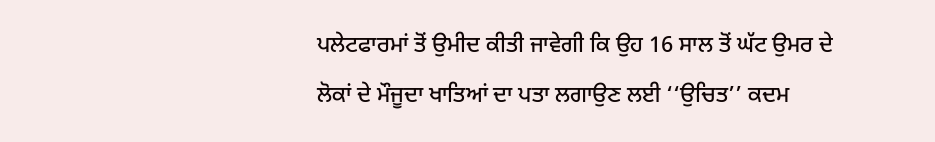ਪਲੇਟਫਾਰਮਾਂ ਤੋਂ ਉਮੀਦ ਕੀਤੀ ਜਾਵੇਗੀ ਕਿ ਉਹ 16 ਸਾਲ ਤੋਂ ਘੱਟ ਉਮਰ ਦੇ ਲੋਕਾਂ ਦੇ ਮੌਜੂਦਾ ਖਾਤਿਆਂ ਦਾ ਪਤਾ ਲਗਾਉਣ ਲਈ ‘‘ਉਚਿਤ’’ ਕਦਮ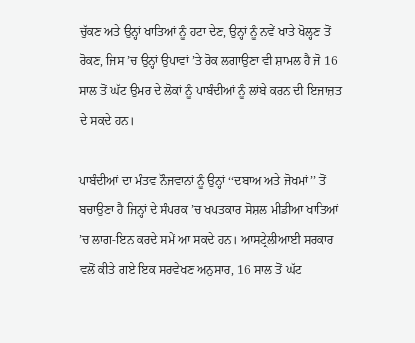ਚੁੱਕਣ ਅਤੇ ਉਨ੍ਹਾਂ ਖਾਤਿਆਂ ਨੂੰ ਹਟਾ ਦੇਣ, ਉਨ੍ਹਾਂ ਨੂੰ ਨਵੇਂ ਖਾਤੇ ਖੋਲ੍ਹਣ ਤੋਂ ਰੋਕਣ, ਜਿਸ ’ਚ ਉਨ੍ਹਾਂ ਉਪਾਵਾਂ ’ਤੇ ਰੋਕ ਲਗਾਉਣਾ ਵੀ ਸ਼ਾਮਲ ਹੈ ਜੋ 16 ਸਾਲ ਤੋਂ ਘੱਟ ਉਮਰ ਦੇ ਲੋਕਾਂ ਨੂੰ ਪਾਬੰਦੀਆਂ ਨੂੰ ਲਾਂਬੇ ਕਰਨ ਦੀ ਇਜਾਜ਼ਤ ਦੇ ਸਕਦੇ ਹਨ।

ਪਾਬੰਦੀਆਂ ਦਾ ਮੰਤਵ ਨੌਜਵਾਨਾਂ ਨੂੰ ਉਨ੍ਹਾਂ ‘‘ਦਬਾਅ ਅਤੇ ਜੋਖਮਾਂ’’ ਤੋਂ ਬਚਾਉਣਾ ਹੈ ਜਿਨ੍ਹਾਂ ਦੇ ਸੰਪਰਕ ’ਚ ਖਪਤਕਾਰ ਸੋਸ਼ਲ ਮੀਡੀਆ ਖਾਤਿਆਂ ’ਚ ਲਾਗ-ਇਨ ਕਰਦੇ ਸਮੇਂ ਆ ਸਕਦੇ ਹਨ। ਆਸਟ੍ਰੇਲੀਆਈ ਸਰਕਾਰ ਵਲੋਂ ਕੀਤੇ ਗਏ ਇਕ ਸਰਵੇਖਣ ਅਨੁਸਾਰ, 16 ਸਾਲ ਤੋਂ ਘੱਟ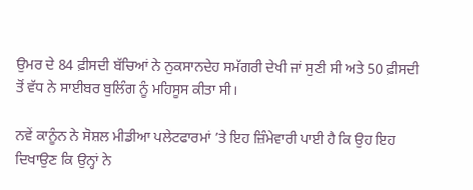ਉਮਰ ਦੇ 84 ਫ਼ੀਸਦੀ ਬੱਚਿਆਂ ਨੇ ਨੁਕਸਾਨਦੇਹ ਸਮੱਗਰੀ ਦੇਖੀ ਜਾਂ ਸੁਣੀ ਸੀ ਅਤੇ 50 ਫ਼ੀਸਦੀ ਤੋਂ ਵੱਧ ਨੇ ਸਾਈਬਰ ਬੁਲਿੰਗ ਨੂੰ ਮਹਿਸੂਸ ਕੀਤਾ ਸੀ।

ਨਵੇਂ ਕਾਨੂੰਨ ਨੇ ਸੋਸ਼ਲ ਮੀਡੀਆ ਪਲੇਟਫਾਰਮਾਂ ’ਤੇ ਇਹ ਜ਼ਿੰਮੇਵਾਰੀ ਪਾਈ ਹੈ ਕਿ ਉਹ ਇਹ ਦਿਖਾਉਣ ਕਿ ਉਨ੍ਹਾਂ ਨੇ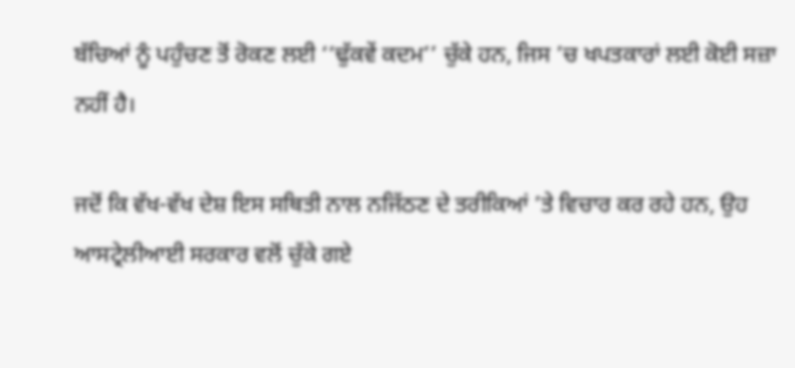ਬੱਚਿਆਂ ਨੂੰ ਪਹੁੰਚਣ ਤੋਂ ਰੋਕਣ ਲਈ ‘‘ਢੁੱਕਵੇਂ ਕਦਮ’’ ਚੁੱਕੇ ਹਨ, ਜਿਸ ’ਚ ਖਪਤਕਾਰਾਂ ਲਈ ਕੋਈ ਸਜ਼ਾ ਨਹੀਂ ਹੈ।

ਜਦੋਂ ਕਿ ਵੱਖ-ਵੱਖ ਦੇਸ਼ ਇਸ ਸਥਿਤੀ ਨਾਲ ਨਜਿੱਠਣ ਦੇ ਤਰੀਕਿਆਂ ’ਤੇ ਵਿਚਾਰ ਕਰ ਰਹੇ ਹਨ, ਉਹ ਆਸਟ੍ਰੇਲੀਆਈ ਸਰਕਾਰ ਵਲੋਂ ਚੁੱਕੇ ਗਏ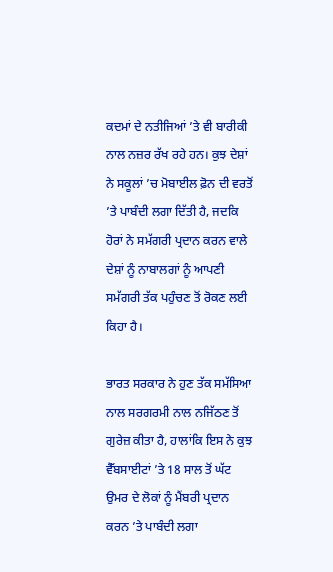ਕਦਮਾਂ ਦੇ ਨਤੀਜਿਆਂ ’ਤੇ ਵੀ ਬਾਰੀਕੀ ਨਾਲ ਨਜ਼ਰ ਰੱਖ ਰਹੇ ਹਨ। ਕੁਝ ਦੇਸ਼ਾਂ ਨੇ ਸਕੂਲਾਂ ’ਚ ਮੋਬਾਈਲ ਫ਼ੋਨ ਦੀ ਵਰਤੋਂ ’ਤੇ ਪਾਬੰਦੀ ਲਗਾ ਦਿੱਤੀ ਹੈ, ਜਦਕਿ ਹੋਰਾਂ ਨੇ ਸਮੱਗਰੀ ਪ੍ਰਦਾਨ ਕਰਨ ਵਾਲੇ ਦੇਸ਼ਾਂ ਨੂੰ ਨਾਬਾਲਗਾਂ ਨੂੰ ਆਪਣੀ ਸਮੱਗਰੀ ਤੱਕ ਪਹੁੰਚਣ ਤੋਂ ਰੋਕਣ ਲਈ ਕਿਹਾ ਹੈ।

ਭਾਰਤ ਸਰਕਾਰ ਨੇ ਹੁਣ ਤੱਕ ਸਮੱਸਿਆ ਨਾਲ ਸਰਗਰਮੀ ਨਾਲ ਨਜਿੱਠਣ ਤੋਂ ਗੁਰੇਜ਼ ਕੀਤਾ ਹੈ, ਹਾਲਾਂਕਿ ਇਸ ਨੇ ਕੁਝ ਵੈੱਬਸਾਈਟਾਂ ’ਤੇ 18 ਸਾਲ ਤੋਂ ਘੱਟ ਉਮਰ ਦੇ ਲੋਕਾਂ ਨੂੰ ਮੈਂਬਰੀ ਪ੍ਰਦਾਨ ਕਰਨ ’ਤੇ ਪਾਬੰਦੀ ਲਗਾ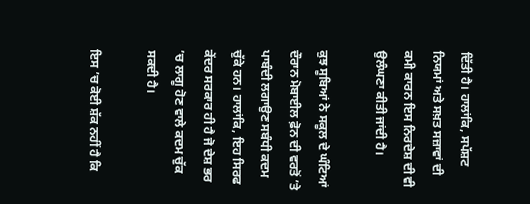ਦਿੱਤੀ ਹੈ। ਹਾਲਾਂਕਿ, ਸਪੱਸ਼ਟ ਨਿਯਮਾਂ ਅਤੇ ਸਖ਼ਤ ਸਜ਼ਾਵਾਂ ਦੀ ਕਮੀ ਕਾਰਨ ਇਸ ਨਿਰਦੇਸ਼ ਦੀ ਵੀ ਉਲੰਘਣਾ ਕੀਤੀ ਜਾਂਦੀ ਹੈ।

ਕੁਝ ਸੂਬਿਆਂ ਨੇ ਸਕੂਲ ਦੇ ਘੰਟਿਆਂ ਦੌਰਾਨ ਮੋਬਾਈਲ ਫ਼ੋਨ ਦੀ ਵਰਤੋਂ ’ਤੇ ਪਾਬੰਦੀ ਲਗਾਉਣ ਸਬੰਧੀ ਕਦਮ ਚੁੱਕੇ ਹਨ। ਹਾਲਾਂਕਿ, ਇਹ ਸਿਰਫ ਕੇਂਦਰ ਸਰਕਾਰ ਹੀ ਹੈ ਜੋ ਦੇਸ਼ ਭਰ ’ਚ ਲਾਗੂ ਹੋਣ ਵਾਲੇ ਕਦਮ ਚੁੱਕ ਸਕਦੀ ਹੈ।

ਇਸ ’ਚ ਕੋਈ ਸ਼ੱਕ ਨਹੀਂ ਹੈ ਕਿ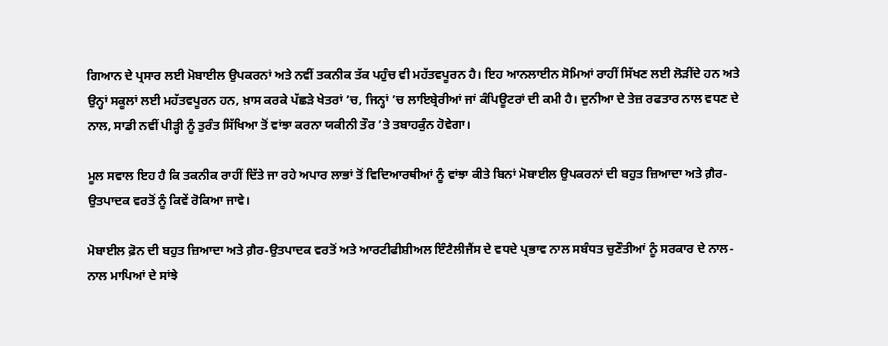ਗਿਆਨ ਦੇ ਪ੍ਰਸਾਰ ਲਈ ਮੋਬਾਈਲ ਉਪਕਰਨਾਂ ਅਤੇ ਨਵੀਂ ਤਕਨੀਕ ਤੱਕ ਪਹੁੰਚ ਵੀ ਮਹੱਤਵਪੂਰਨ ਹੈ। ਇਹ ਆਨਲਾਈਨ ਸੋਮਿਆਂ ਰਾਹੀਂ ਸਿੱਖਣ ਲਈ ਲੋੜੀਂਦੇ ਹਨ ਅਤੇ ਉਨ੍ਹਾਂ ਸਕੂਲਾਂ ਲਈ ਮਹੱਤਵਪੂਰਨ ਹਨ, ਖ਼ਾਸ ਕਰਕੇ ਪੱਛੜੇ ਖੇਤਰਾਂ ’ਚ, ਜਿਨ੍ਹਾਂ ’ਚ ਲਾਇਬ੍ਰੇਰੀਆਂ ਜਾਂ ਕੰਪਿਊਟਰਾਂ ਦੀ ਕਮੀ ਹੈ। ਦੁਨੀਆ ਦੇ ਤੇਜ਼ ਰਫਤਾਰ ਨਾਲ ਵਧਣ ਦੇ ਨਾਲ, ਸਾਡੀ ਨਵੀਂ ਪੀੜ੍ਹੀ ਨੂੰ ਤੁਰੰਤ ਸਿੱਖਿਆ ਤੋਂ ਵਾਂਝਾ ਕਰਨਾ ਯਕੀਨੀ ਤੌਰ ’ਤੇ ਤਬਾਹਕੁੰਨ ਹੋਵੇਗਾ।

ਮੂਲ ਸਵਾਲ ਇਹ ਹੈ ਕਿ ਤਕਨੀਕ ਰਾਹੀਂ ਦਿੱਤੇ ਜਾ ਰਹੇ ਅਪਾਰ ਲਾਭਾਂ ਤੋਂ ਵਿਦਿਆਰਥੀਆਂ ਨੂੰ ਵਾਂਝਾ ਕੀਤੇ ਬਿਨਾਂ ਮੋਬਾਈਲ ਉਪਕਰਨਾਂ ਦੀ ਬਹੁਤ ਜ਼ਿਆਦਾ ਅਤੇ ਗ਼ੈਰ-ਉਤਪਾਦਕ ਵਰਤੋਂ ਨੂੰ ਕਿਵੇਂ ਰੋਕਿਆ ਜਾਵੇ।

ਮੋਬਾਈਲ ਫ਼ੋਨ ਦੀ ਬਹੁਤ ਜ਼ਿਆਦਾ ਅਤੇ ਗ਼ੈਰ-ਉਤਪਾਦਕ ਵਰਤੋਂ ਅਤੇ ਆਰਟੀਫੀਸ਼ੀਅਲ ਇੰਟੈਲੀਜੈਂਸ ਦੇ ਵਧਦੇ ਪ੍ਰਭਾਵ ਨਾਲ ਸਬੰਧਤ ਚੁਣੌਤੀਆਂ ਨੂੰ ਸਰਕਾਰ ਦੇ ਨਾਲ-ਨਾਲ ਮਾਪਿਆਂ ਦੇ ਸਾਂਝੇ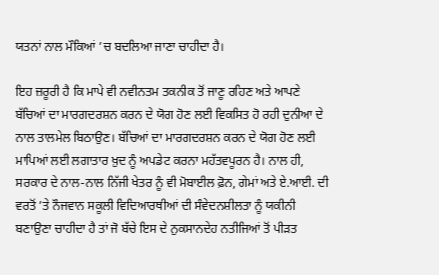ਯਤਨਾਂ ਨਾਲ ਮੌਕਿਆਂ ’ਚ ਬਦਲਿਆ ਜਾਣਾ ਚਾਹੀਦਾ ਹੈ।

ਇਹ ਜ਼ਰੂਰੀ ਹੈ ਕਿ ਮਾਪੇ ਵੀ ਨਵੀਨਤਮ ਤਕਨੀਕ ਤੋਂ ਜਾਣੂ ਰਹਿਣ ਅਤੇ ਆਪਣੇ ਬੱਚਿਆਂ ਦਾ ਮਾਰਗਦਰਸ਼ਨ ਕਰਨ ਦੇ ਯੋਗ ਹੋਣ ਲਈ ਵਿਕਸਿਤ ਹੋ ਰਹੀ ਦੁਨੀਆ ਦੇ ਨਾਲ ਤਾਲਮੇਲ ਬਿਠਾਉਣ। ਬੱਚਿਆਂ ਦਾ ਮਾਰਗਦਰਸ਼ਨ ਕਰਨ ਦੇ ਯੋਗ ਹੋਣ ਲਈ ਮਾਪਿਆਂ ਲਈ ਲਗਾਤਾਰ ਖ਼ੁਦ ਨੂੰ ਅਪਡੇਟ ਕਰਨਾ ਮਹੱਤਵਪੂਰਨ ਹੈ। ਨਾਲ ਹੀ, ਸਰਕਾਰ ਦੇ ਨਾਲ-ਨਾਲ ਨਿੱਜੀ ਖੇਤਰ ਨੂੰ ਵੀ ਮੋਬਾਈਲ ਫ਼ੋਨ, ਗੇਮਾਂ ਅਤੇ ਏ.ਆਈ. ਦੀ ਵਰਤੋਂ ’ਤੇ ਨੌਜਵਾਨ ਸਕੂਲੀ ਵਿਦਿਆਰਥੀਆਂ ਦੀ ਸੰਵੇਦਨਸ਼ੀਲਤਾ ਨੂੰ ਯਕੀਨੀ ਬਣਾਉਣਾ ਚਾਹੀਦਾ ਹੈ ਤਾਂ ਜੋ ਬੱਚੇ ਇਸ ਦੇ ਨੁਕਸਾਨਦੇਹ ਨਤੀਜਿਆਂ ਤੋਂ ਪੀੜਤ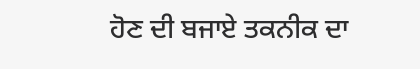ਹੋਣ ਦੀ ਬਜਾਏ ਤਕਨੀਕ ਦਾ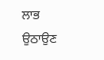ਲਾਭ ਉਠਾਉਣ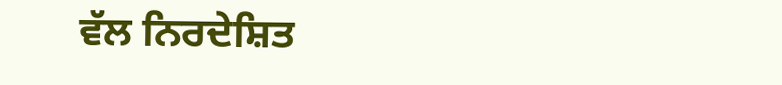ਵੱਲ ਨਿਰਦੇਸ਼ਿਤ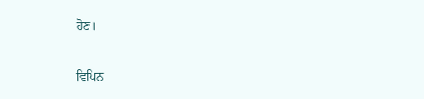ਹੋਣ।

ਵਿਪਿਨ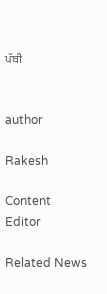ਪੱਬੀ


author

Rakesh

Content Editor

Related News